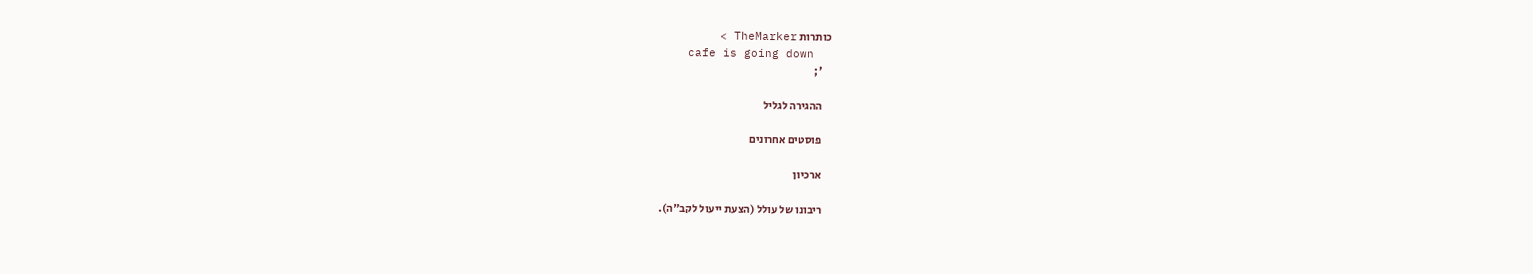כותרות TheMarker >
    cafe is going down
    ';

    ההגירה לגליל

    פוסטים אחרונים

    ארכיון

    ריבונו של עולל (הצעת ייעול לקב"ה).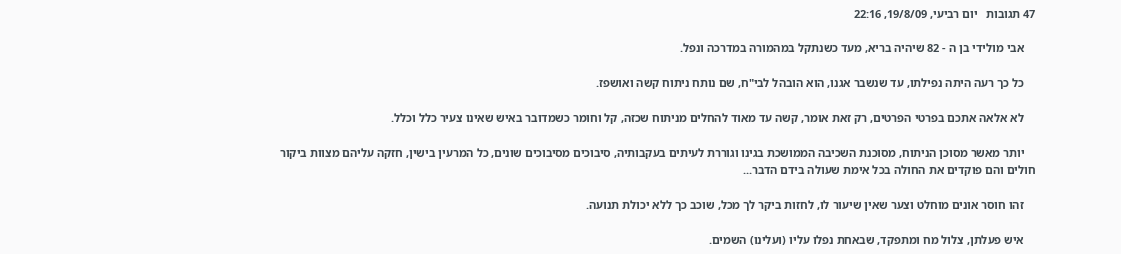47 תגובות   יום רביעי, 19/8/09, 22:16

    אבי מולידי בן ה - 82 שיהיה בריא, מעד כשנתקל במהמורה במדרכה ונפל.

    כל כך רעה היתה נפילתו, עד שנשבר אגנו, הוא הובהל לבי"ח, שם נותח ניתוח קשה ואושפז.

    לא אלאה אתכם בפרטי הפרטים, רק זאת אומר, קשה עד מאוד להחלים מניתוח שכזה, קל וחומר כשמדובר באיש שאינו צעיר כלל וכלל.

    יותר מאשר מסוכן הניתוח, מסוכנת השכיבה הממושכת בגינו וגוררת לעיתים בעקבותיה, סיבוכים מסיבוכים שונים, כל המרעין בישין, חזקה עליהם מצוות ביקור חולים והם פוקדים את החולה בכל אימת שעולה בידם הדבר...

    זהו חוסר אונים מוחלט וצער שאין שיעור לו, לחזות ביקר לך מכל, שוכב כך ללא יכולת תנועה.

    איש פעלתן, צלול מח ומתפקד, שבאחת נפלו עליו (ועלינו) השמים.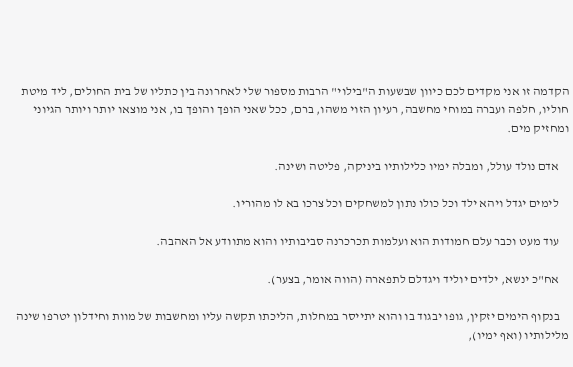הקדמה זו אני מקדים לכם כיוון שבשעות ה"בילוי" הרבות מספור שלי לאחרונה בין כתליו של בית החולים, ליד מיטת חוליו, חלפה ועברה במוחי מחשבה, רעיון הזוי משהו, ברם, ככל שאני הופך והופך בו, אני מוצאו יותר ויותר הגיוני ומחזיק מים.

    אדם נולד עולל, ומבלה ימיו כלילותיו ביניקה, פליטה ושינה.

    לימים יגדל ויהא ילד וכל כולו נתון למשחקים וכל צרכו בא לו מהוריו.

    עוד מעט וכבר עלם חמודות הוא ועלמות תכרכרנה סביבותיו והוא מתוודע אל האהבה.

    אח"כ ינשא, ילדים יוליד ויגדלם לתפארה (הווה אומר, בצער).

    בנקוף הימים יזקין, גופו יבגוד בו והוא יתייסר במחלות, הליכתו תקשה עליו ומחשבות של מוות וחידלון יטרפו שינה מלילותיו (ואף ימיו),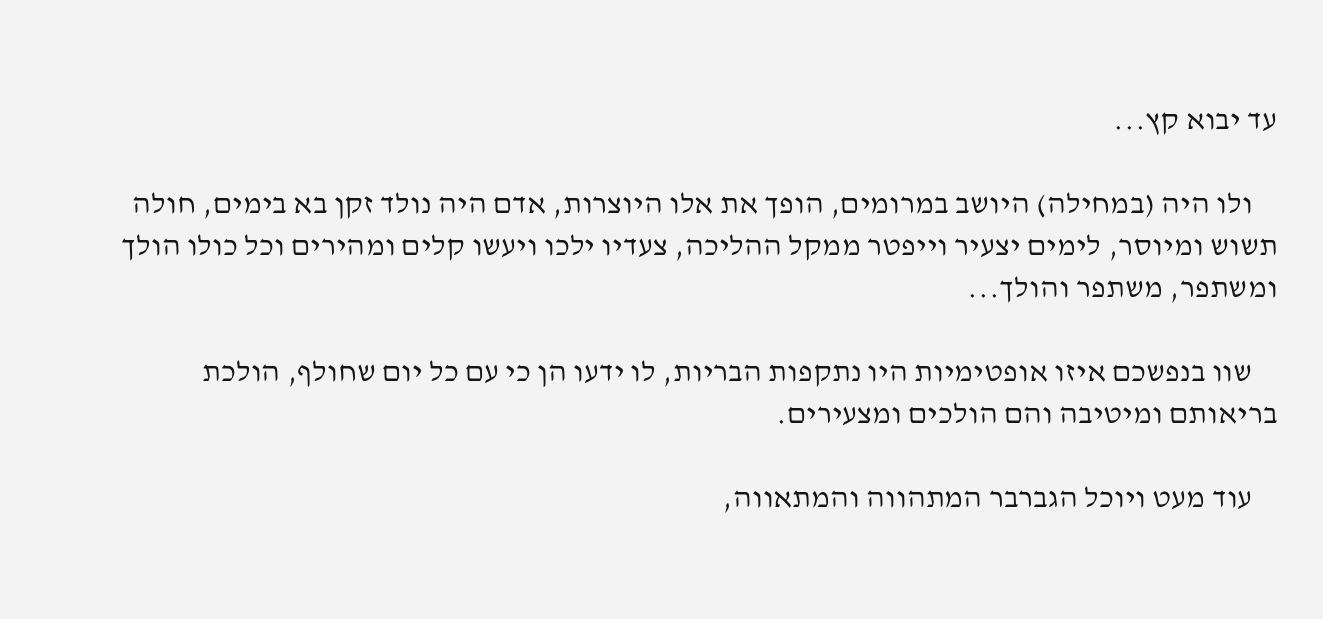עד יבוא קץ...

    ולו היה (במחילה) היושב במרומים, הופך את אלו היוצרות, אדם היה נולד זקן בא בימים, חולה תשוש ומיוסר, לימים יצעיר וייפטר ממקל ההליכה, צעדיו ילכו ויעשו קלים ומהירים וכל כולו הולך ומשתפר, משתפר והולך...

    שוו בנפשכם איזו אופטימיות היו נתקפות הבריות, לו ידעו הן כי עם כל יום שחולף, הולכת בריאותם ומיטיבה והם הולכים ומצעירים.

    עוד מעט ויוכל הגברבר המתהווה והמתאווה,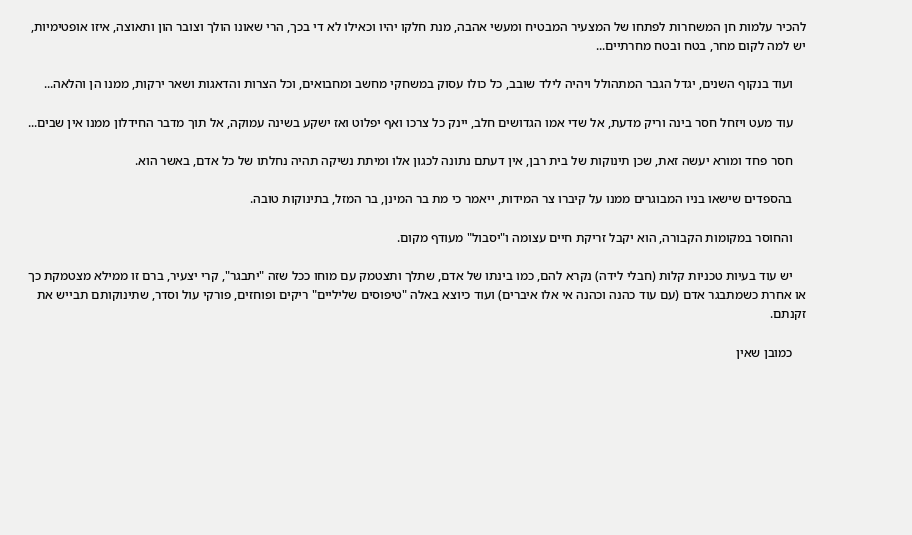להכיר עלמות חן המשחרות לפתחו של המצעיר המבטיח ומעשי אהבה, מנת חלקו יהיו וכאילו לא די בכך, הרי שאונו הולך וצובר הון ותאוצה, איזו אופטימיות, יש למה לקום מחר, בטח ובטח מחרתיים...

    ועוד בנקוף השנים, יגדל הגבר המתהולל ויהיה לילד שובב, כל כולו עסוק במשחקי מחשב ומחבואים, וכל הצרות והדאגות ושאר ירקות, ממנו הן והלאה...

    עוד מעט ויזחל חסר בינה וריק מדעת, אל שדי אמו הגדושים חלב, יינק כל צרכו ואף יפלוט ואז ישקע בשינה עמוקה, אל תוך מדבר החידלון ממנו אין שבים...

    חסר פחד ומורא יעשה זאת, שכן תינוקות של בית רבן, אין דעתם נתונה לכגון אלו ומיתת נשיקה תהיה נחלתו של כל אדם, באשר הוא.

    בהספדים שישאו בניו המבוגרים ממנו על קיברו צר המידות, ייאמר כי מת בר המינן, בר המזל, בתינוקות טובה.

    והחוסר במקומות הקבורה, הוא יקבל זריקת חיים עצומה ו"יסבול" מעודף מקום.

    יש עוד בעיות טכניות קלות (חבלי לידה) נקרא להם, כמו בינתו של אדם, שתלך ותצטמק עם מוחו ככל שזה "יתבגר", קרי יצעיר, ברם זו ממילא מצטמקת כך או אחרת כשמתבגר אדם (עם עוד כהנה וכהנה אי אלו איברים) ועוד כיוצא באלה "טיפוסים שליליים" ריקים ופוחזים, פורקי עול וסדר, שתינוקותם תבייש את זקנתם.

    כמובן שאין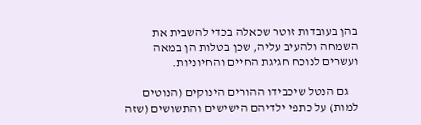בהן בעובדות זוטר שכאלה בכדי להשבית את השמחה ולהעיב עליה, שכן בטלות הן במאה ועשרים לנוכח חגיגת החיים והחיוניות.

    גם הנטל שיכבידו ההורים הינוקים (הנוטים למות) על כתפי ילדיהם הישישים והתשושים (שזה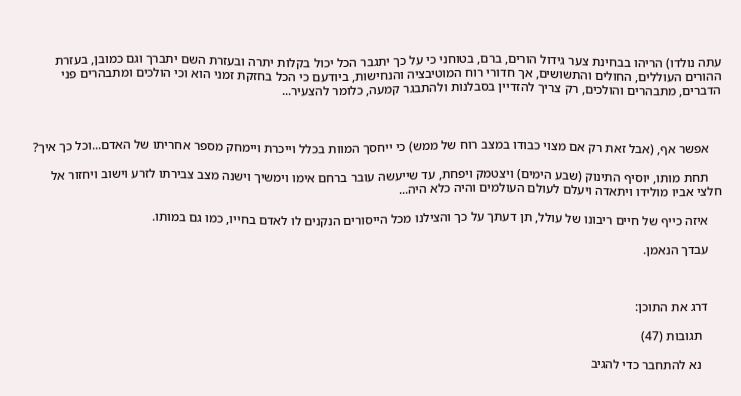עתה נולדו) הריהו בבחינת צער גידול הורים, ברם, בטוחני כי על כך יתגבר הכל יכול בקלות יתרה ובעזרת השם יתברך וגם כמובן, בעזרת ההורים העוללים, החולים והתשושים, אך חדורי רוח המוטיבציה והנחישות, ביודעם כי הכל בחזקת זמני הוא וכי הולכים ומתבהרים פני הדברים, מתבהרים והולכים, רק צריך להזדיין בסבלנות ולהתבגר קמעה, כלומר להצעיר...



    אפשר אף, (אבל זאת רק אם מצוי כבודו במצב רוח של ממש) כי ייחסך המוות בכלל וייכרת ויימחק מספר אחריתו של האדם...וכל כך איך?

    תחת מותו, יוסיף התינוק (שבע הימים) ויצטמק ויפחת, עד שייעשה עובר ברחם אימו וימשיך וישנה מצב צבירתו לזרע וישוב ויחזור אל חלצי אביו מולידו ויתאדה ויעלם לעולם העולמים והיה כלא היה...

    איזה כייף של חיים ריבונו של עולל, תן דעתך על כך והצילנו מכל הייסורים הנקנים לו לאדם בחייו, כמו גם במותו.

    עבדך הנאמן.



    דרג את התוכן:

      תגובות (47)

      נא להתחבר כדי להגיב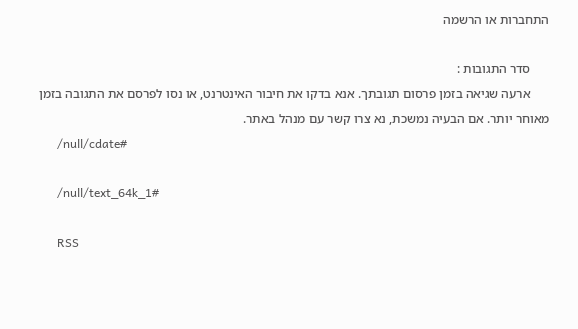התחברות או הרשמה

      סדר התגובות :
      ארעה שגיאה בזמן פרסום תגובתך. אנא בדקו את חיבור האינטרנט, או נסו לפרסם את התגובה בזמן מאוחר יותר. אם הבעיה נמשכת, נא צרו קשר עם מנהל באתר.
      /null/cdate#

      /null/text_64k_1#

      RSS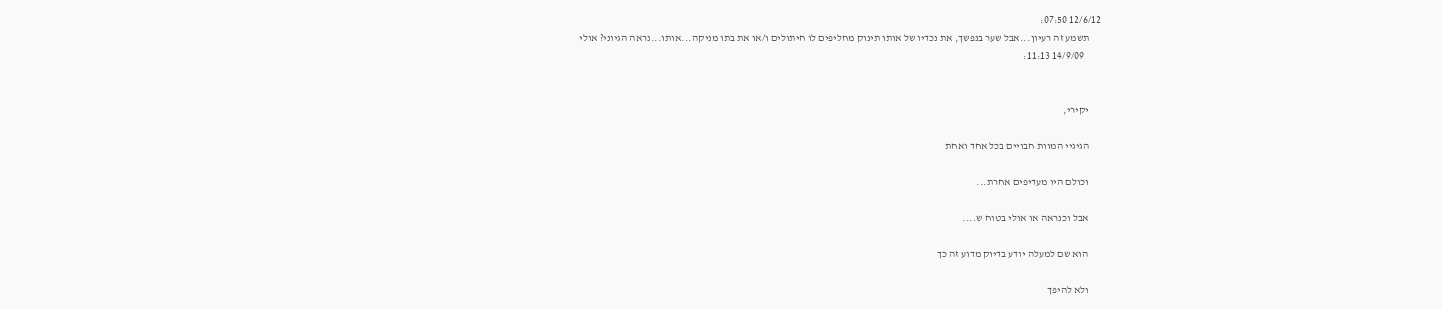12/6/12 07:50:
      תשמע זה רעיון...אבל שער בנפשך, את נכדיו של אותו תינוק מחליפים לו חיתולים ו/או את בתו מניקה...אותו...נראה הגיוני? אולי
        14/9/09 11:13:


      יקירי,

      הגיגיי המוות חבויים בכל אחד ואחת

      וכולם היו מעדיפים אחרת...

      אבל וכנראה או אולי בטוח ש....

      הוא שם למעלה יודע בדיוק מדוע זה כך

      ולא להיפך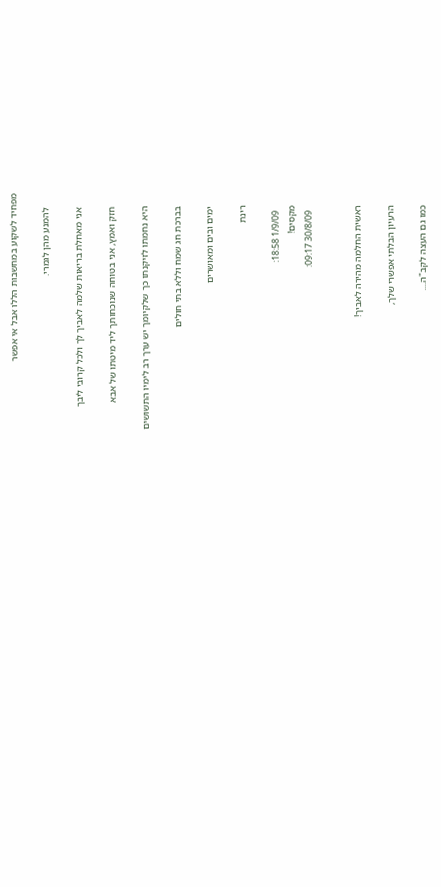מפחיד לשקוע במחשבות הללו אבל אי אפשר

      להמנע מהן לגמרי.

      אני מאחלת בריאות שלמה לאביך לך ולכל קרובי ליבך

      חזק ואמץ, אני בטוחה שנוכחותך ליד מיטתו של אבא

      היא נחמתו לזיקנתו כך שלקיומך יש ערך רב לימיו התשושים

      בברכת חג שמח וללא בתי חולים

      ימים ובים ומאושרים

      רינת

        1/9/09 18:58:
      מקסים!
        30/8/09 09:17:


      ראשית החלמה מהירה לאביך!

      הרעיון הבלתי אפשרי שלך,

      כמו גם העצה לקב"ה....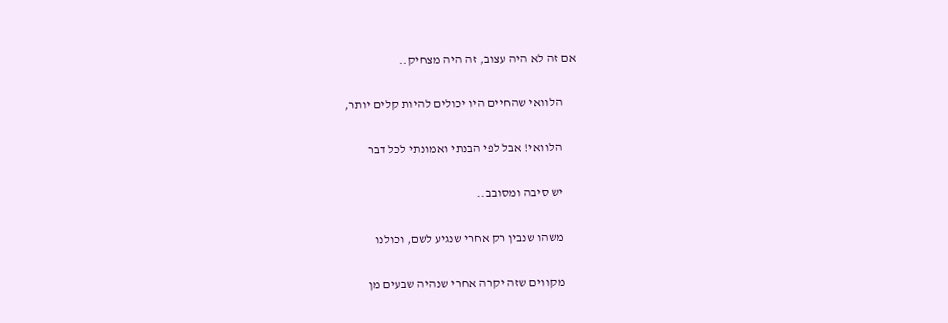אם זה לא היה עצוב, זה היה מצחיק..

      הלוואי שהחיים היו יכולים להיות קלים יותר,

      הלוואי! אבל לפי הבנתי ואמונתי לכל דבר

      יש סיבה ומסובב..

      משהו שנבין רק אחרי שנגיע לשם, וכולנו

      מקווים שזה יקרה אחרי שנהיה שבעים מן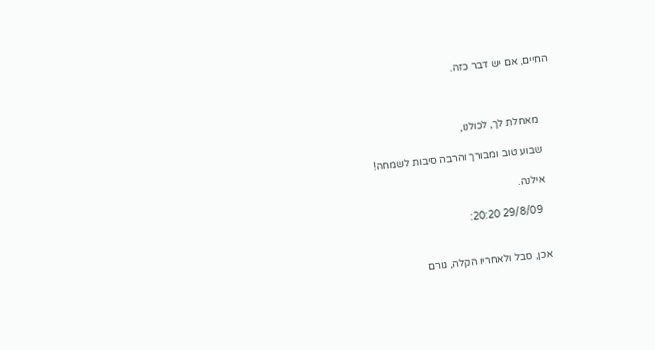החיים, אם יש דבר כזה.



      מאחלת לך, לכולנו,

      שבוע טוב ומבורך והרבה סיבות לשמחה!

      אילנה.

        29/8/09 20:20:


      אכן, סבל ולאחריו הקלה, גורם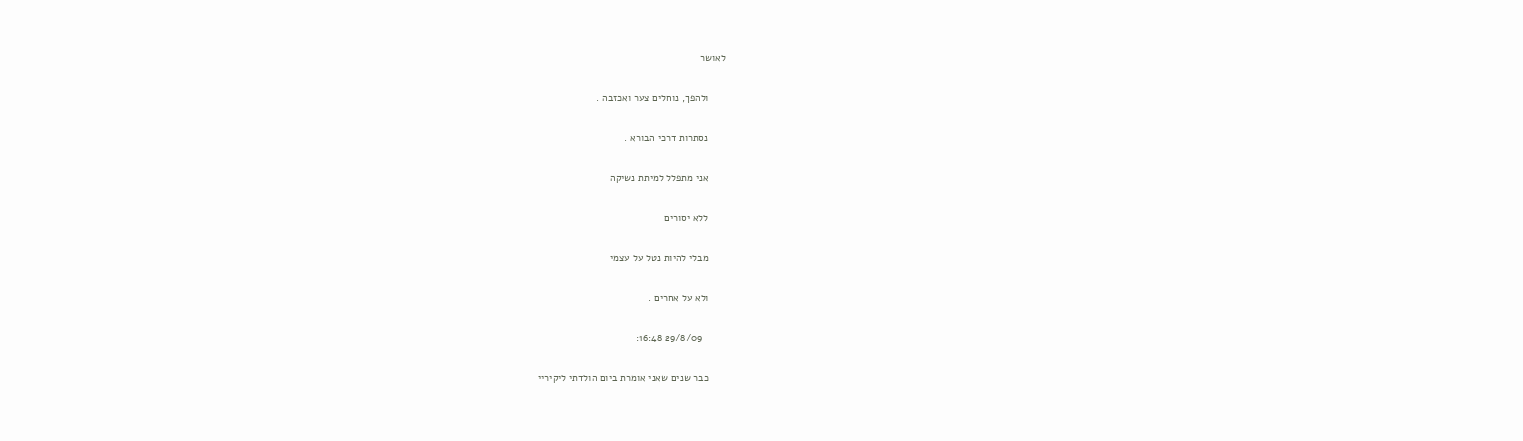לאושר

      ולהפך, נוחלים צער ואכזבה .

      נסתרות דרכי הבורא .

      אני מתפלל למיתת נשיקה

      ללא יסורים

      מבלי להיות נטל על עצמי

      ולא על אחרים .

        29/8/09 16:48:

      כבר שנים שאני אומרת ביום הולדתי ליקיריי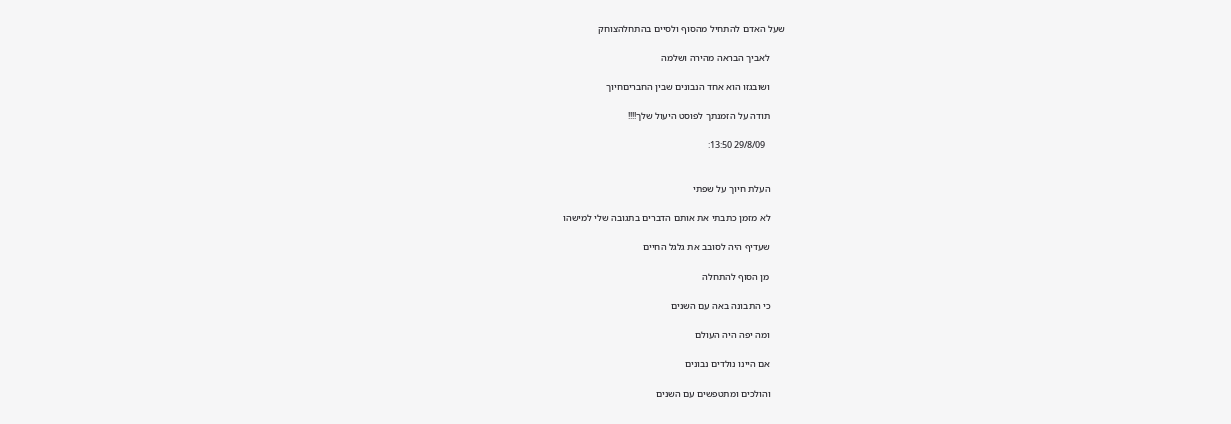שעל האדם להתחיל מהסוף ולסיים בהתחלהצוחק

      לאביך הבראה מהירה ושלמה

      ושובגזו הוא אחד הנבונים שבין החבריםחיוך

      תודה על הזמנתך לפוסט היעול שלך!!!!

        29/8/09 13:50:


      העלת חיוך על שפתי

      לא מזמן כתבתי את אותם הדברים בתגובה שלי למישהו

      שעדיף היה לסובב את גלגל החיים

      מן הסוף להתחלה

      כי התבונה באה עם השנים

      ומה יפה היה העולם

      אם היינו נולדים נבונים

      והולכים ומתטפשים עם השנים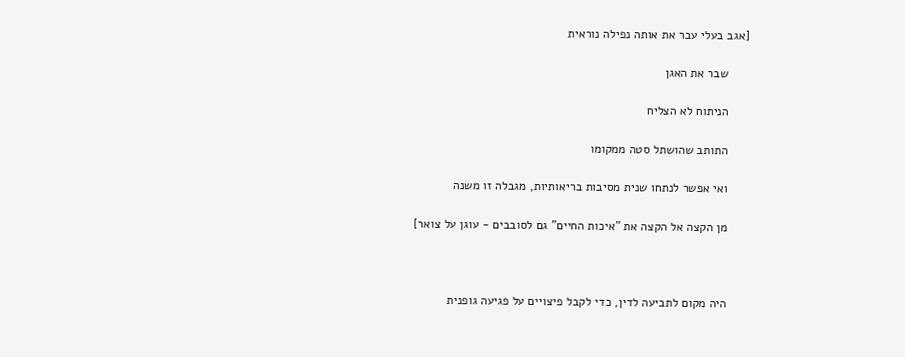[אגב בעלי עבר את אותה נפילה נוראית

      שבר את האגן

      הניתוח לא הצליח

      התותב שהושתל סטה ממקומו

      ואי אפשר לנתחו שנית מסיבות בריאותיות, מגבלה זו משנה

      מן הקצה אל הקצה את "איכות החיים" גם לסובבים - עוגן על צואר]



      היה מקום לתביעה לדין, כדי לקבל פיצויים על פגיעה גופנית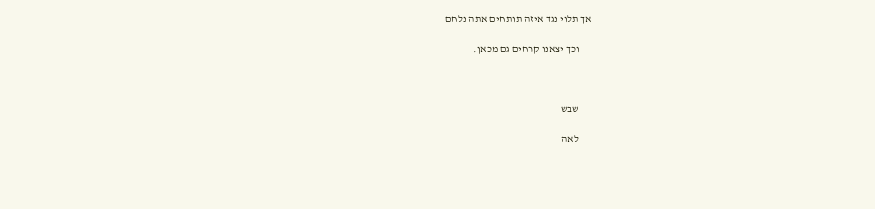אך תלוי נגד איזה תותחים אתה נלחם

      וכך יצאנו קרחים גם מכאן.



      שבש

      לאה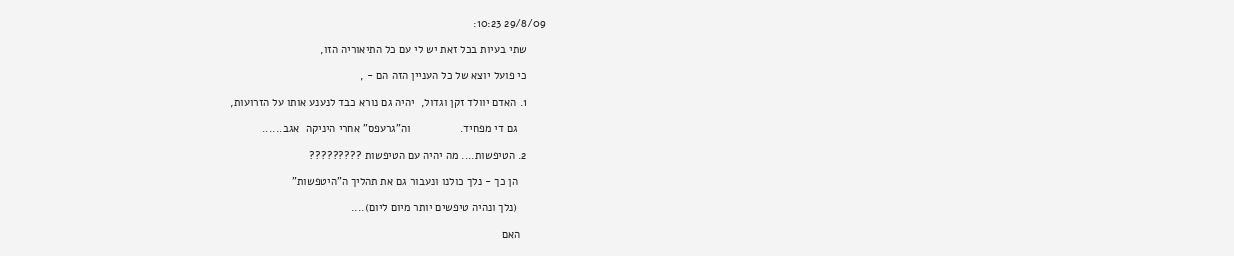29/8/09 10:23:

      שתי בעיות בכל זאת יש לי עם כל התיאוריה הזו,

      כי פועל יוצא של כל העניין הזה הם - ,

      1. האדם יוולד זקן וגדול,  יהיה גם נורא כבד לנענע אותו על הזרועות,

         גם די מפחיד.                וה"גרעפס" אחרי היניקה  אגב......

      2. הטיפשות.... מה יהיה עם הטיפשות ?????????

         הן כך - נלך כולנו ונעבור גם את תהליך ה"היטפשות"

         (נלך ונהיה טיפשים יותר מיום ליום)....

        האם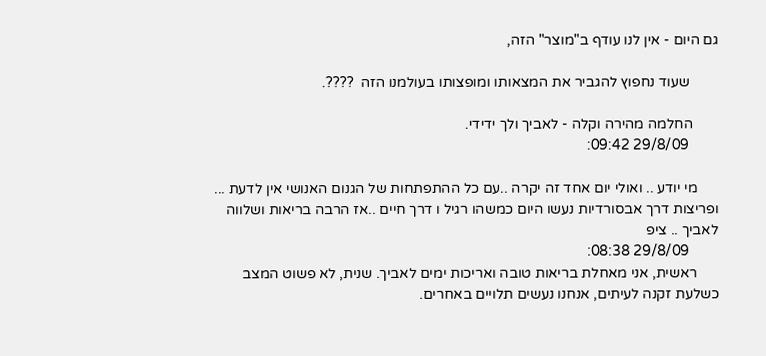גם היום - אין לנו עודף ב"מוצר" הזה,

        שעוד נחפוץ להגביר את המצאותו ומופצותו בעולמנו הזה  ????.

       החלמה מהירה וקלה - לאביך ולך ידידי.
        29/8/09 09:42:

      מי יודע .. ואולי יום אחד זה יקרה ..עם כל ההתפתחות של הגנום האנושי אין לדעת ... ופריצות דרך אבסורדיות נעשו היום כמשהו רגיל ו דרך חיים ..אז הרבה בריאות ושלווה לאביך .. ציפ
        29/8/09 08:38:
      ראשית, אני מאחלת בריאות טובה ואריכות ימים לאביך. שנית, לא פשוט המצב כשלעת זקנה לעיתים, אנחנו נעשים תלויים באחרים.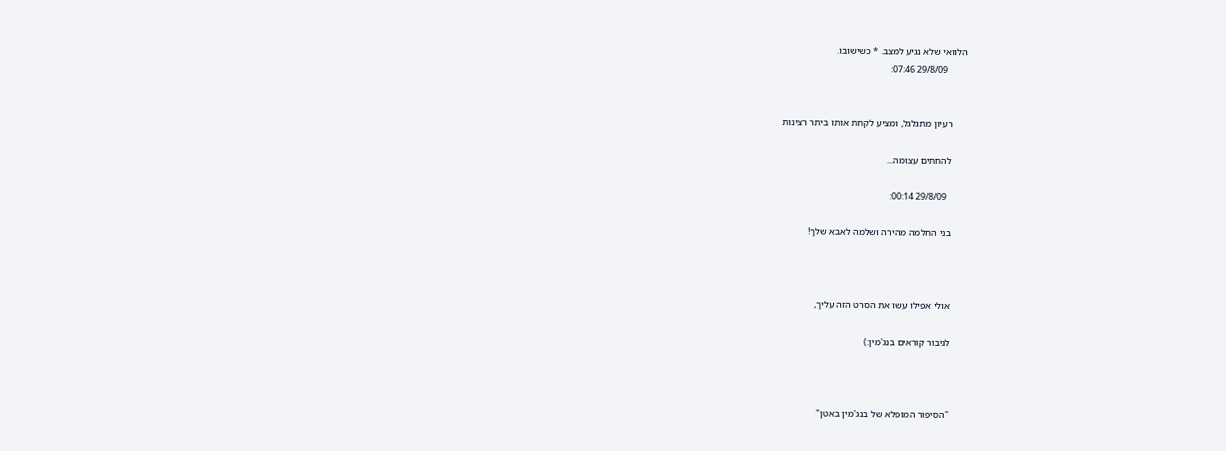הלוואי שלא נגיע למצב. * כשישובו.
        29/8/09 07:46:


      רעיון מתגלגל, ומציע לקחת אותו ביתר רצינות

      להחתים עצומה...

        29/8/09 00:14:

      בני החלמה מהירה ושלמה לאבא שלך!



      אולי אפילו עשו את הסרט הזה עליך,

      לגיבור קוראים בנג'מין:)



      "הסיפור המופלא של בנג'מין באטן"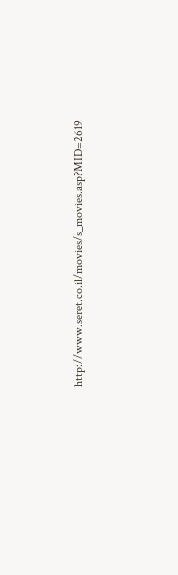http://www.seret.co.il/movies/s_movies.asp?MID=2619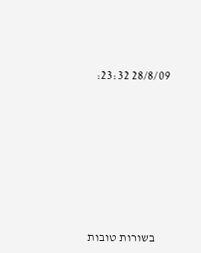28/8/09 23:32:








      בשורות טובות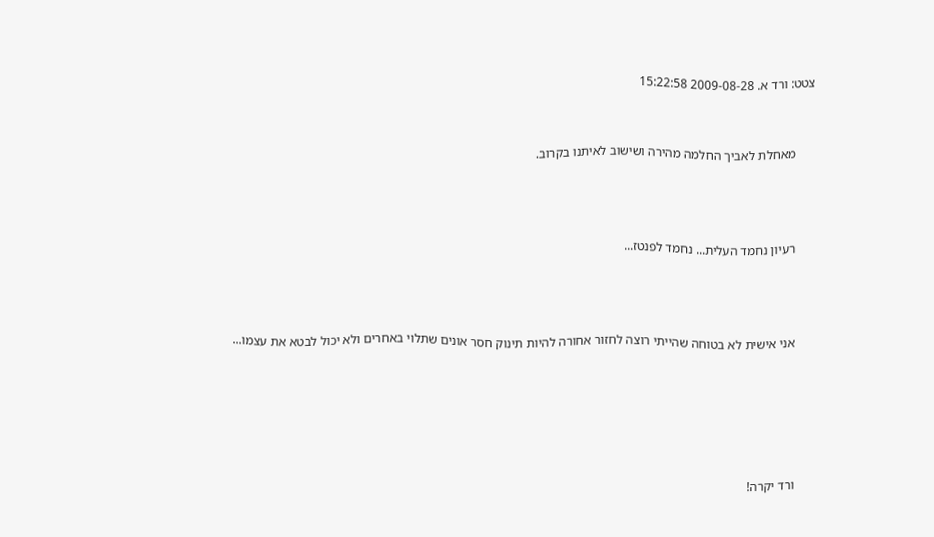צטט: ורד א. 2009-08-28 15:22:58


      מאחלת לאביך החלמה מהירה ושישוב לאיתנו בקרוב.



      רעיון נחמד העלית... נחמד לפנטז...



      אני אישית לא בטוחה שהייתי רוצה לחזור אחורה להיות תינוק חסר אונים שתלוי באחרים ולא יכול לבטא את עצמו...





      ורד יקרה!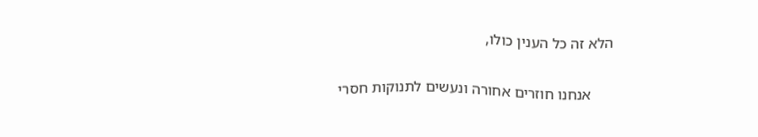הלא זה כל הענין כולו,

      אנחנו חוזרים אחורה ונעשים לתנוקות חסרי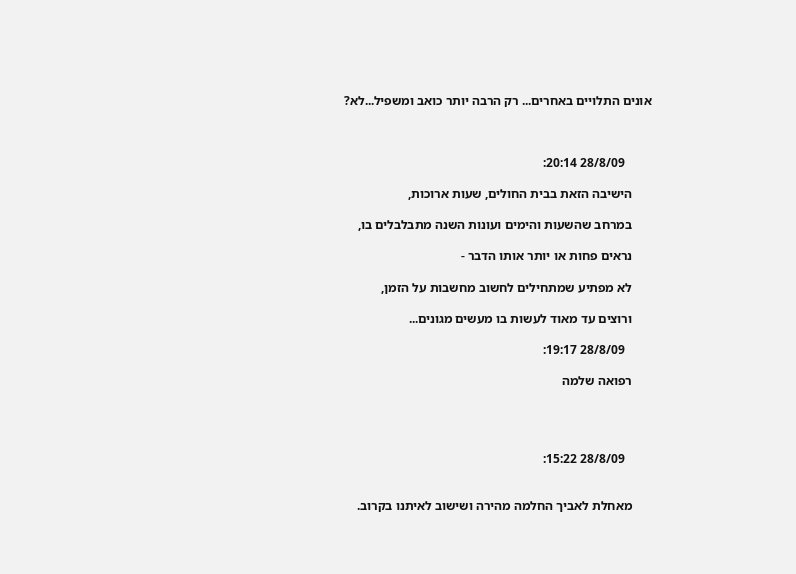אונים התלויים באחרים... רק הרבה יותר כואב ומשפיל...לא?



        28/8/09 20:14:

      הישיבה הזאת בבית החולים, שעות ארוכות,

      במרחב שהשעות והימים ועונות השנה מתבלבלים בו,

      נראים פחות או יותר אותו הדבר -

      לא מפתיע שמתחילים לחשוב מחשבות על הזמן,

      ורוצים עד מאוד לעשות בו מעשים מגונים...

        28/8/09 19:17:

      רפואה שלמה




        28/8/09 15:22:


      מאחלת לאביך החלמה מהירה ושישוב לאיתנו בקרוב.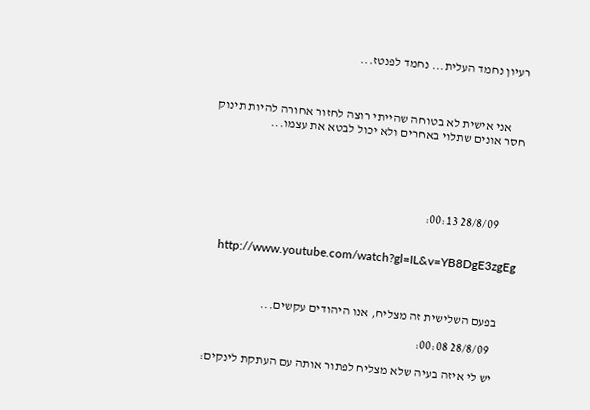רעיון נחמד העלית... נחמד לפנטז...



      אני אישית לא בטוחה שהייתי רוצה לחזור אחורה להיות תינוק חסר אונים שתלוי באחרים ולא יכול לבטא את עצמו...





        28/8/09 00:13:


      http://www.youtube.com/watch?gl=IL&v=YB8DgE3zgEg



      בפעם השלישית זה מצליח, אנו היהודים עקשים...

        28/8/09 00:08:

      יש לי איזה בעיה שלא מצליח לפתור אותה עם העתקת לינקים: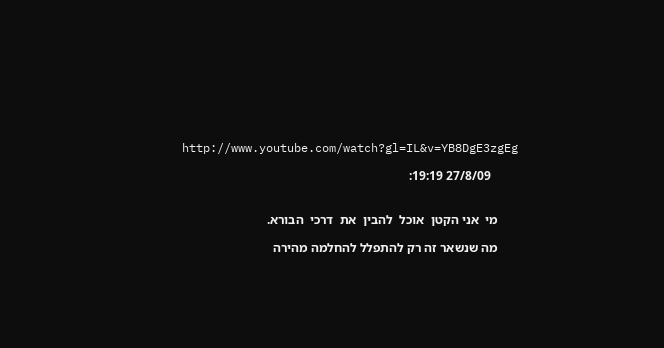http://www.youtube.com/watch?gl=IL&v=YB8DgE3zgEg

        27/8/09 19:19:


      מי  אני הקטן  אוכל  להבין  את  דרכי  הבורא.

      מה שנשאר זה רק להתפלל להחלמה מהירה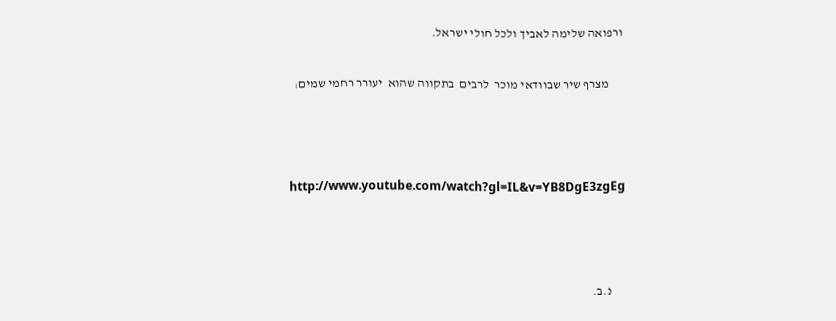ורפואה שלימה לאביך ולכל חולי ישראל.

      מצרף שיר שבוודאי מוכר  לרבים  בתקווה שהוא  יעורר רחמי שמים:



      http://www.youtube.com/watch?gl=IL&v=YB8DgE3zgEg



      נ.ב.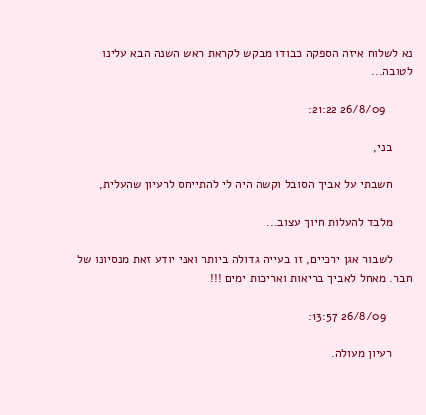נא לשלוח איזה הספקה כבודו מבקש לקראת ראש השנה הבא עלינו לטובה...

        26/8/09 21:22:

      בני,

      חשבתי על אביך הסובל וקשה היה לי להתייחס לרעיון שהעלית,

      מלבד להעלות חיוך עצוב...

      לשבור אגן ירכיים, זו בעייה גדולה ביותר ואני יודע זאת מנסיונו של חבר. מאחל לאביך בריאות ואריכות ימים !!!

        26/8/09 13:57:

      רעיון מעולה.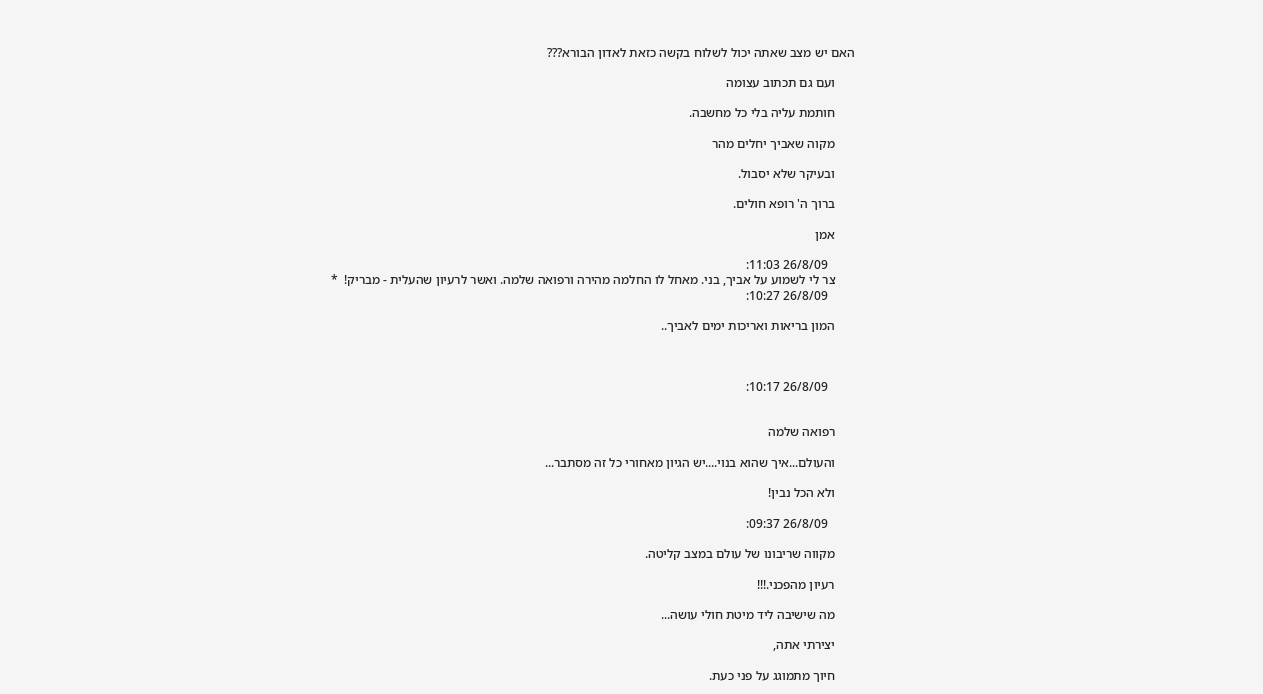האם יש מצב שאתה יכול לשלוח בקשה כזאת לאדון הבורא???

      ועם גם תכתוב עצומה

      חותמת עליה בלי כל מחשבה.

      מקוה שאביך יחלים מהר

      ובעיקר שלא יסבול.

      ברוך ה' רופא חולים.

      אמן

        26/8/09 11:03:
      צר לי לשמוע על אביך, בני. מאחל לו החלמה מהירה ורפואה שלמה. ואשר לרעיון שהעלית - מבריק!  *
        26/8/09 10:27:

      המון בריאות ואריכות ימים לאביך..



        26/8/09 10:17:


      רפואה שלמה

      והעולם...איך שהוא בנוי....יש הגיון מאחורי כל זה מסתבר...

      ולא הכל נבין!

        26/8/09 09:37:

      מקווה שריבונו של עולם במצב קליטה.

      רעיון מהפכני.!!!

      מה שישיבה ליד מיטת חולי עושה...

      יצירתי אתה,

      חיוך מתמוגג על פני כעת.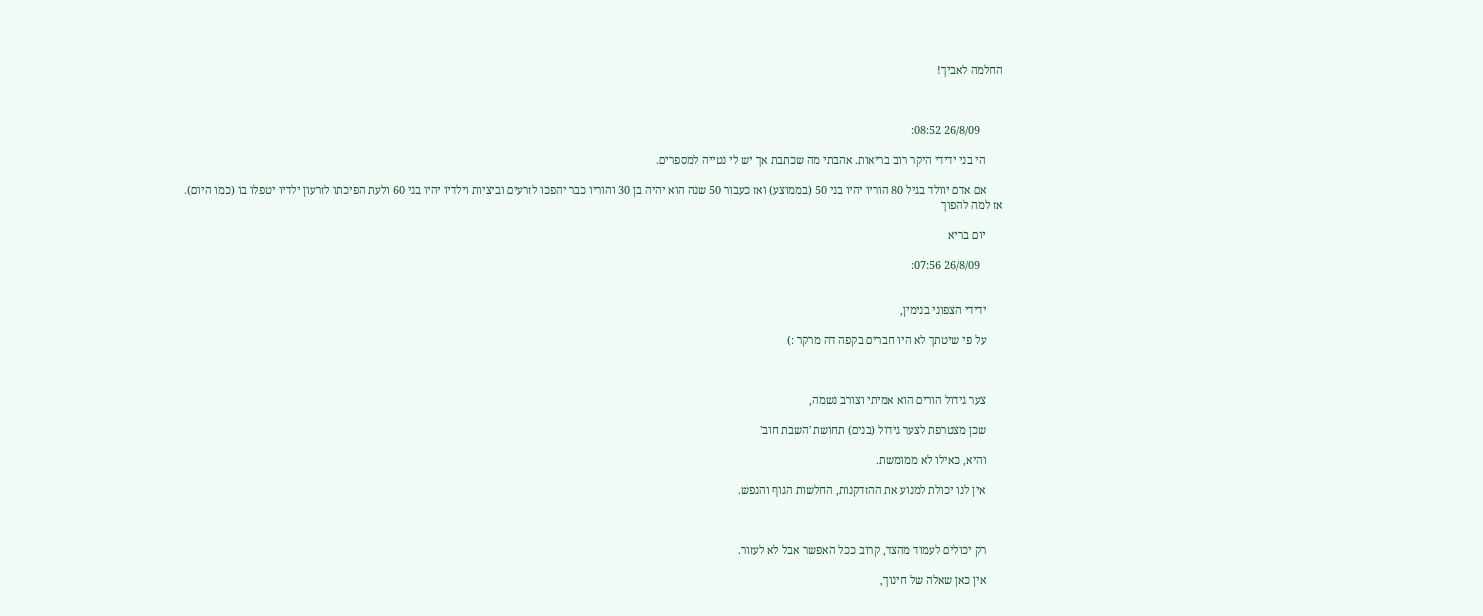החלמה לאביך!



        26/8/09 08:52:

      הי בני ידידי היקר רוב בריאות. אהבתי מה שכתבת אך יש לי נטייה למספרים.

      אם אדם יוולד בגיל 80 הוריו יהיו בני 50 (בממוצע) ואז כעבור 50 שנה הוא יהיה בן 30 והוריו כבר יהפכו לזרעים וביציות וילדיו יהיו בני 60 ולעת הפיכתו לזרעון ילדיו יטפלו בו (כמו היום). אז למה להפוך

      יום בריא

        26/8/09 07:56:


      ידידי הצפוני בנימין,

      על פי שיטתך לא היו חברים בקפה דה מרקר :)



      צער גידול הורים הוא אמיתי וצורב נשמה,

      שכן מצטרפת לצער גידול (בנים) תחושת 'השבת חוב'

      והיא, כאילו לא ממומשת.

      אין לנו יכולת למנוע את ההזדקנות, החלשות הגוף והנפש.



      רק יכולים לעמוד מהצד, קרוב ככל האפשר אבל לא לעזור.

      אין כאן שאלה של חינוך,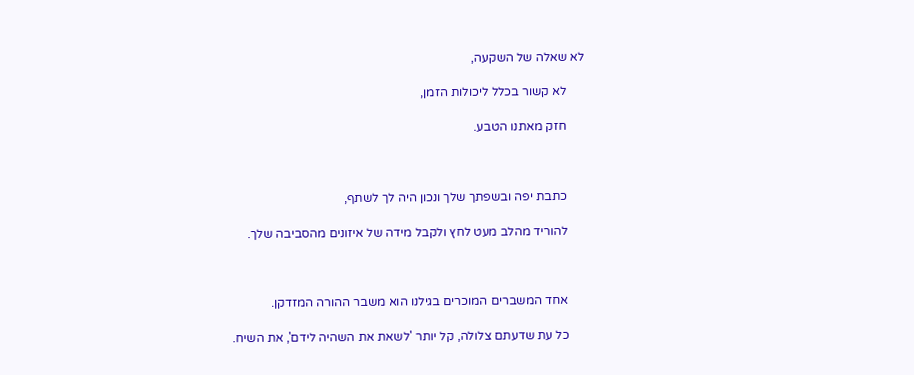לא שאלה של השקעה,

      לא קשור בכלל ליכולות הזמן,

      חזק מאתנו הטבע.



      כתבת יפה ובשפתך שלך ונכון היה לך לשתף,

      להוריד מהלב מעט לחץ ולקבל מידה של איזונים מהסביבה שלך.



      אחד המשברים המוכרים בגילנו הוא משבר ההורה המזדקן.

      כל עת שדעתם צלולה, קל יותר 'לשאת את השהיה לידם', את השיח.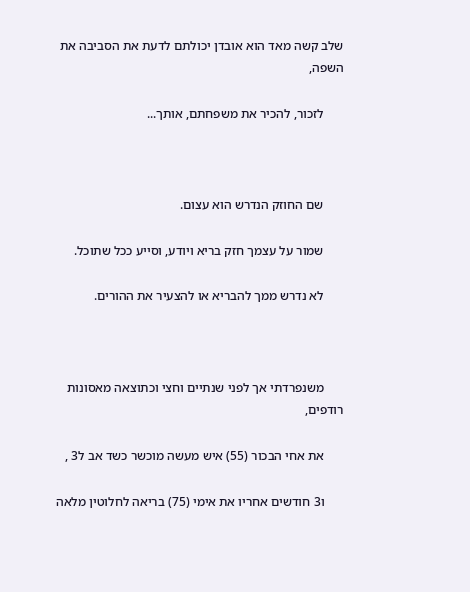שלב קשה מאד הוא אובדן יכולתם לדעת את הסביבה את השפה,

      לזכור, להכיר את משפחתם, אותך...



      שם החוזק הנדרש הוא עצום.

      שמור על עצמך חזק בריא ויודע, וסייע ככל שתוכל.

      לא נדרש ממך להבריא או להצעיר את ההורים.



      משנפרדתי אך לפני שנתיים וחצי וכתוצאה מאסונות רודפים,

      את אחי הבכור (55) איש מעשה מוכשר כשד אב ל3 ,

      ו3 חודשים אחריו את אימי (75) בריאה לחלוטין מלאה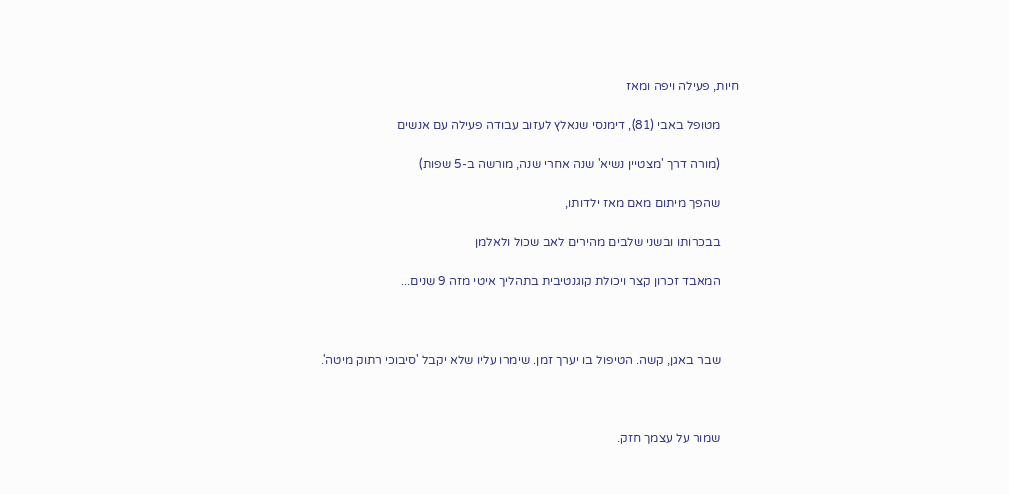חיות, פעילה ויפה ומאז

      מטופל באבי (81), דימנסי שנאלץ לעזוב עבודה פעילה עם אנשים

      (מורה דרך 'מצטיין נשיא' שנה אחרי שנה, מורשה ב-5 שפות)

      שהפך מיתום מאם מאז ילדותו,

      בבכרותו ובשני שלבים מהירים לאב שכול ולאלמן

      המאבד זכרון קצר ויכולת קוגנטיבית בתהליך איטי מזה 9 שנים...



      שבר באגן, קשה. הטיפול בו יערך זמן. שימרו עליו שלא יקבל 'סיבוכי רתוק מיטה'.



      שמור על עצמך חזק.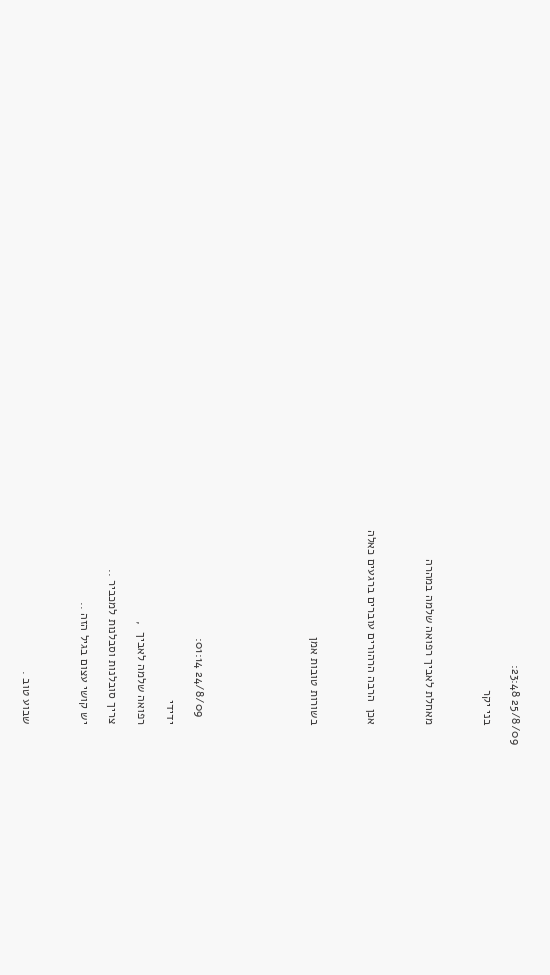25/8/09 23:48:

      בני יקר



      מאחלת לאביך רפואה שלמה במהרה



      אכן  הרבה הרהורים עוברים ברגעים כאלה



      בשורות טובות אמן







        24/8/09 01:14:

      ידידי

      רפואה שלמה לאביך  ,

      צריך סובלנות וסבלנות למכביר ..

      יש קושי עצום בגיל הזה ..



      שבוע טוב .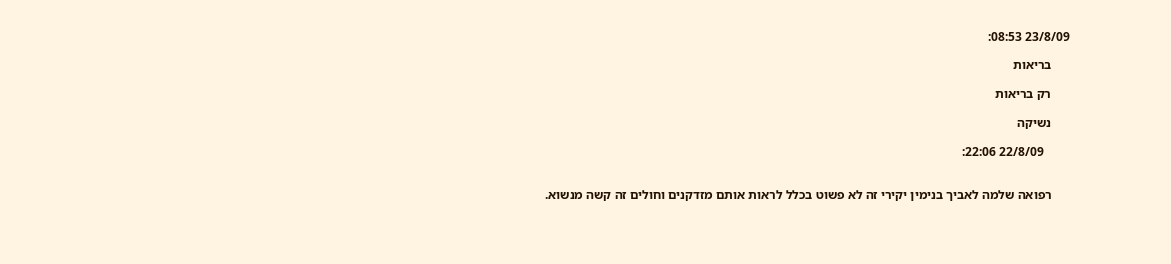23/8/09 08:53:

      בריאות

      רק בריאות

      נשיקה

        22/8/09 22:06:


      רפואה שלמה לאביך בנימין יקירי זה לא פשוט בכלל לראות אותם מזדקנים וחולים זה קשה מנשוא.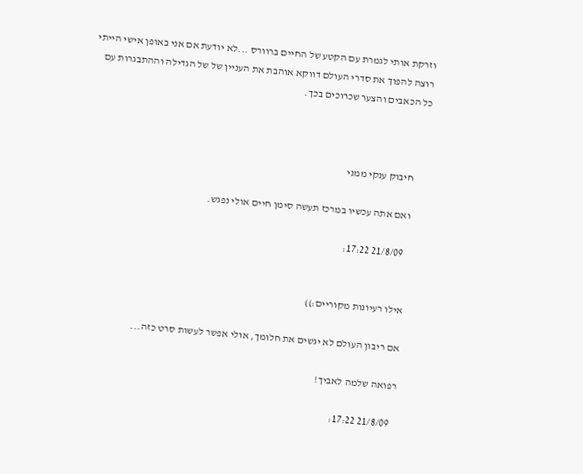וזרקת אותי לגמרת עם הקטע של החיים ברוורס ...לא יודעת אם אני באופן אישי הייתי רוצה להפוך את סדרי העולם דווקא אוהבת את העניין של של הגדילה וההתבגרות עם כל הכאבים והצער שכרוכים בכך.



      חיבוק ענקי ממני

      ואם אתה עכשיו במרכז תעשה סימן חיים אולי נפגש.

        21/8/09 17:22:


      אילו רעיונות מקוריים:))

      אם ריבון העולם לא יגשים את חלומך, אולי אפשר לעשות סרט כזה...

      רפואה שלמה לאביך!

        21/8/09 17:22: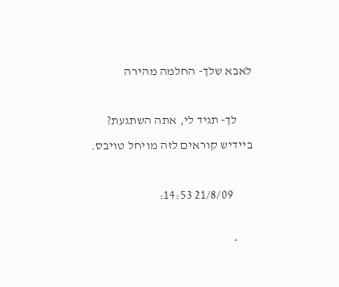לאבא שלך- החלמה מהירה

      לך- תגיד לי, אתה השתגעת? ביידיש קוראים לזה מויחל טויבס.

        21/8/09 14:53:

      *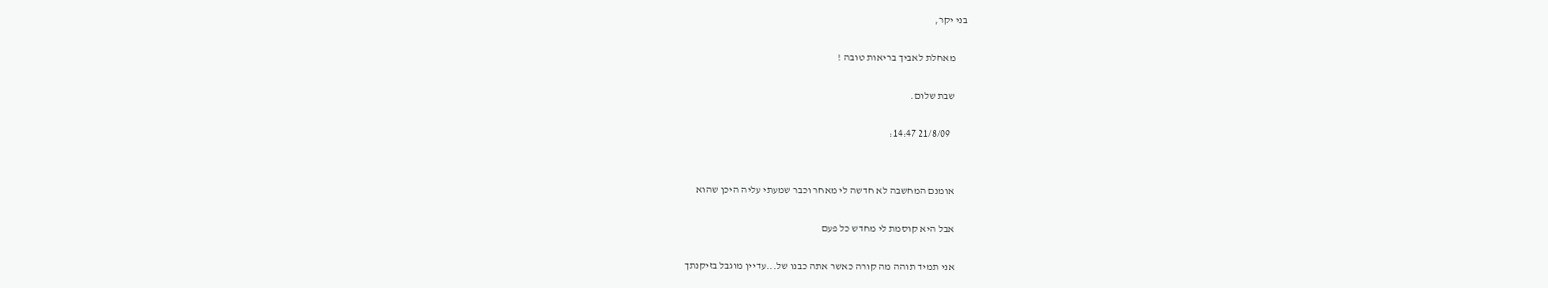בני יקר,

      מאחלת לאביך בריאות טובה !

      שבת שלום.

        21/8/09 14:47:


      אומנם המחשבה לא חדשה לי מאחר וכבר שמעתי עליה היכן שהוא

      אבל היא קוסמת לי מחדש כל פעם

      אני תמיד תוהה מה קורה כאשר אתה כבנו של...עדיין מוגבל בזיקנתך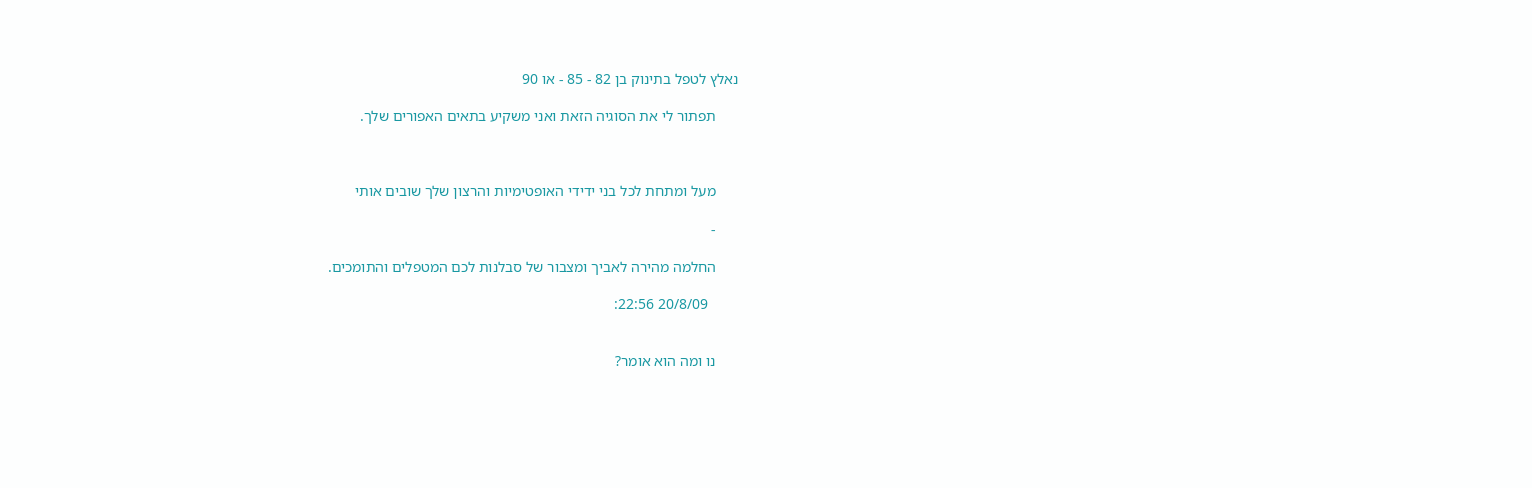נאלץ לטפל בתינוק בן 82 - 85 - או 90

      תפתור לי את הסוגיה הזאת ואני משקיע בתאים האפורים שלך.



      מעל ומתחת לכל בני ידידי האופטימיות והרצון שלך שובים אותי

      -

      החלמה מהירה לאביך ומצבור של סבלנות לכם המטפלים והתומכים.

        20/8/09 22:56:


      נו ומה הוא אומר?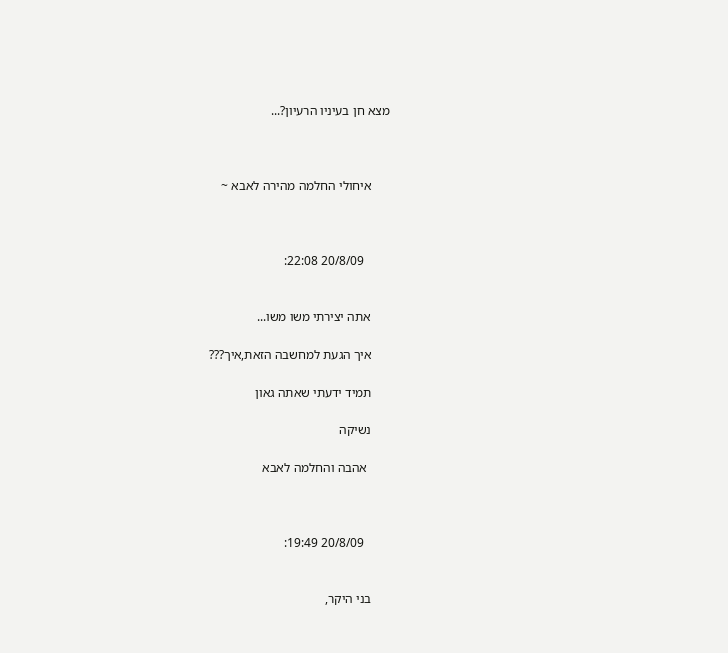מצא חן בעיניו הרעיון?...



      איחולי החלמה מהירה לאבא ~



        20/8/09 22:08:


      אתה יצירתי משו משו...

      איך הגעת למחשבה הזאת,איך???

      תמיד ידעתי שאתה גאון

      נשיקה

       אהבה והחלמה לאבא



        20/8/09 19:49:


      בני היקר,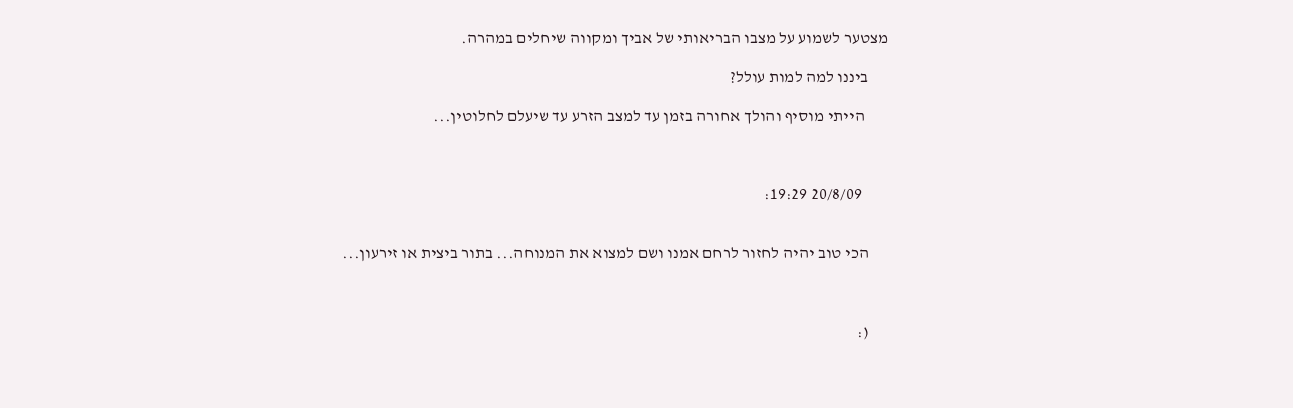מצטער לשמוע על מצבו הבריאותי של אביך ומקווה שיחלים במהרה.

      ביננו למה למות עולל?

       הייתי מוסיף והולך אחורה בזמן עד למצב הזרע עד שיעלם לחלוטין...



        20/8/09 19:29:


      הכי טוב יהיה לחזור לרחם אמנו ושם למצוא את המנוחה... בתור ביצית או זירעון...



      (: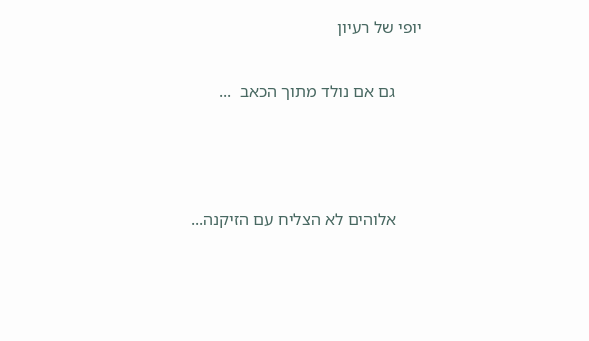יופי של רעיון

      גם אם נולד מתוך הכאב  ...



      אלוהים לא הצליח עם הזיקנה...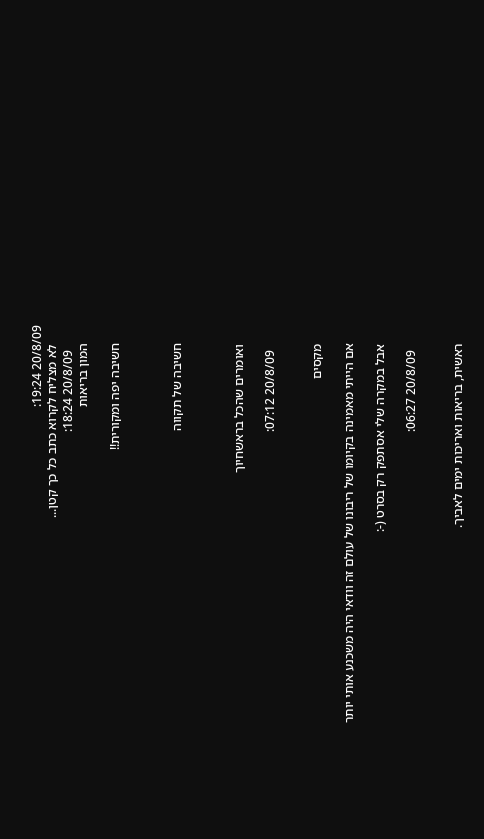20/8/09 19:24:
      לא מצליח לקרוא כתב כל כך קטן...
        20/8/09 18:24:
      המון בריאות

      חשיבה יפה ומקורית!!



      חשיבה של תקווה



      ואומרים שהכל בראשחיוך

        20/8/09 07:12:


      מקסים

      אם הייתי מאמינה בקיומו של ריבונו של עולם זה וודאי היה משכנע אותי יותר

      אבל במקרה שלי אסתפק רק בסרט (-:

        20/8/09 06:27:


      ראשית, בריאות ואריכות ימים לאביך.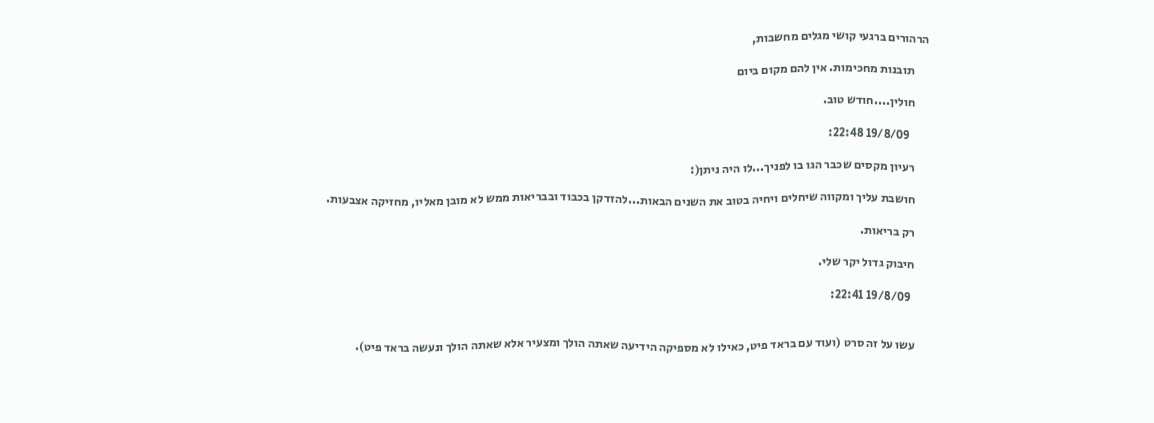הרהורים ברגעי קושי מגלים מחשבות,

      תובנות מחכימות. אין להם מקום ביום

      חולין....חודש טוב.

        19/8/09 22:48:

      רעיון מקסים שכבר הגו בו לפניך...לו היה ניתן(:

      חושבת עליך ומקווה שיחלים ויחיה בטוב את השנים הבאות...להזדקן בכבוד ובבריאות ממש לא מובן מאליו, מחזיקה אצבעות.

      רק בריאות.

      חיבוק גדול יקר שלי.

        19/8/09 22:41:


      עשו על זה סרט (ועוד עם בראד פיט, כאילו לא מספיקה הידיעה שאתה הולך ומצעיר אלא שאתה הולך ונעשה בראד פיט).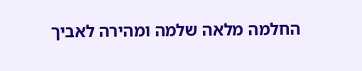החלמה מלאה שלמה ומהירה לאביך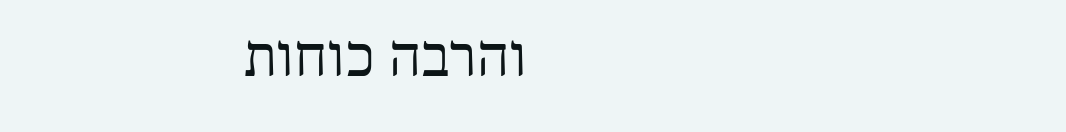והרבה כוחות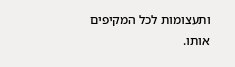ותעצומות לכל המקיפים אותו.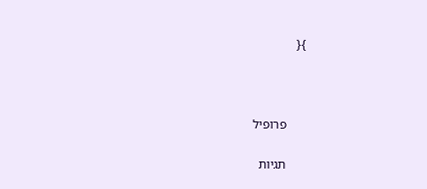}{



      פרופיל

      תגיות